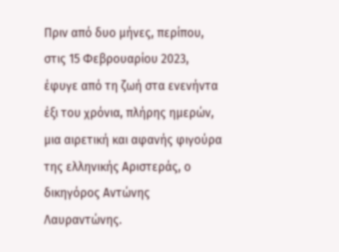Πριν από δυο μήνες, περίπου, στις 15 Φεβρουαρίου 2023, έφυγε από τη ζωή στα ενενήντα έξι του χρόνια, πλήρης ημερών, μια αιρετική και αφανής φιγούρα της ελληνικής Αριστεράς, ο δικηγόρος Αντώνης Λαυραντώνης.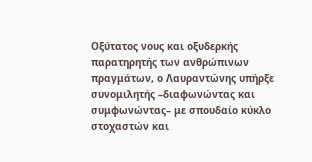Οξύτατος νους και οξυδερκής παρατηρητής των ανθρώπινων πραγμάτων, ο Λαυραντώνης υπήρξε συνομιλητής –διαφωνώντας και συμφωνώντας– με σπουδαίο κύκλο στοχαστών και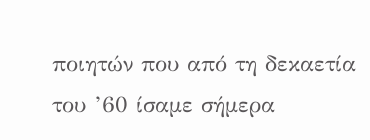ποιητών που από τη δεκαετία του ’60 ίσαμε σήμερα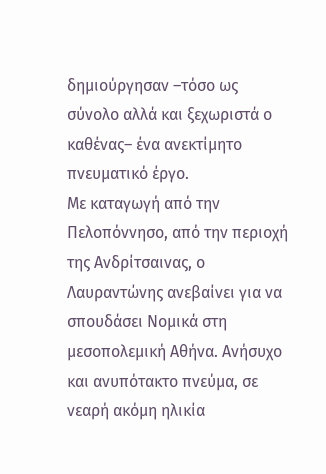δημιούργησαν –τόσο ως σύνολο αλλά και ξεχωριστά ο καθένας– ένα ανεκτίμητο πνευματικό έργο.
Με καταγωγή από την Πελοπόννησο, από την περιοχή της Ανδρίτσαινας, ο Λαυραντώνης ανεβαίνει για να σπουδάσει Νομικά στη μεσοπολεμική Αθήνα. Ανήσυχο και ανυπότακτο πνεύμα, σε νεαρή ακόμη ηλικία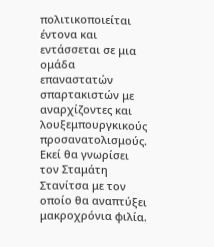πολιτικοποιείται έντονα και εντάσσεται σε μια ομάδα επαναστατών σπαρτακιστών με αναρχίζοντες και λουξεμπουργκικούς προσανατολισμούς.
Εκεί θα γνωρίσει τον Σταμάτη Στανίτσα με τον οποίο θα αναπτύξει μακροχρόνια φιλία.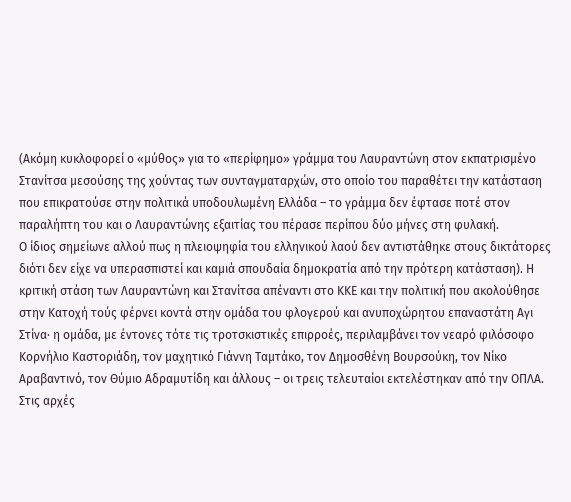(Ακόμη κυκλοφορεί ο «μύθος» για το «περίφημο» γράμμα του Λαυραντώνη στον εκπατρισμένο Στανίτσα μεσούσης της χούντας των συνταγματαρχών, στο οποίο του παραθέτει την κατάσταση που επικρατούσε στην πολιτικά υποδουλωμένη Ελλάδα – το γράμμα δεν έφτασε ποτέ στον παραλήπτη του και ο Λαυραντώνης εξαιτίας του πέρασε περίπου δύο μήνες στη φυλακή.
Ο ίδιος σημείωνε αλλού πως η πλειοψηφία του ελληνικού λαού δεν αντιστάθηκε στους δικτάτορες διότι δεν είχε να υπερασπιστεί και καμιά σπουδαία δημοκρατία από την πρότερη κατάσταση). Η κριτική στάση των Λαυραντώνη και Στανίτσα απέναντι στο ΚΚΕ και την πολιτική που ακολούθησε στην Κατοχή τούς φέρνει κοντά στην ομάδα του φλογερού και ανυποχώρητου επαναστάτη Αγι Στίνα· η ομάδα, με έντονες τότε τις τροτσκιστικές επιρροές, περιλαμβάνει τον νεαρό φιλόσοφο Κορνήλιο Καστοριάδη, τον μαχητικό Γιάννη Ταμτάκο, τον Δημοσθένη Βουρσούκη, τον Νίκο Αραβαντινό, τον Θύμιο Aδραμυτίδη και άλλους – οι τρεις τελευταίοι εκτελέστηκαν από την ΟΠΛΑ.
Στις αρχές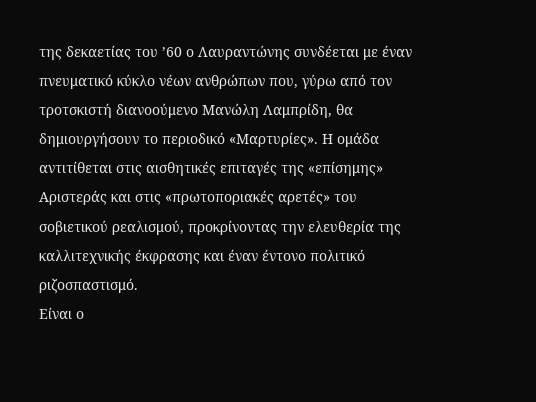της δεκαετίας του ’60 ο Λαυραντώνης συνδέεται με έναν πνευματικό κύκλο νέων ανθρώπων που, γύρω από τον τροτσκιστή διανοούμενο Μανώλη Λαμπρίδη, θα δημιουργήσουν το περιοδικό «Μαρτυρίες». Η ομάδα αντιτίθεται στις αισθητικές επιταγές της «επίσημης» Αριστεράς και στις «πρωτοποριακές αρετές» του σοβιετικού ρεαλισμού, προκρίνοντας την ελευθερία της καλλιτεχνικής έκφρασης και έναν έντονο πολιτικό ριζοσπαστισμό.
Είναι ο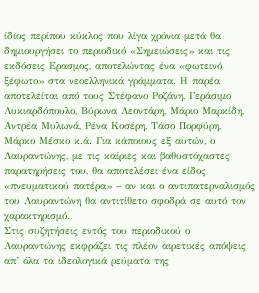ίδιος περίπου κύκλος που λίγα χρόνια μετά θα δημιουργήσει το περιοδικό «Σημειώσεις» και τις εκδόσεις Ερασμος, αποτελώντας ένα «φωτεινό ξέφωτο» στα νεοελληνικά γράμματα. Η παρέα αποτελείται από τους Στέφανο Ροζάνη, Γεράσιμο Λυκιαρδόπουλο, Βύρωνα Λεοντάρη, Μάριο Μαρκίδη, Αντρέα Μυλωνά, Ρένα Κοσέρη, Τάσο Πορφύρη, Μάρκο Μέσκο κ.ά. Για κάποιους εξ αυτών, ο Λαυραντώνης, με τις καίριες και βαθυστόχαστες παρατηρήσεις του, θα αποτελέσει ένα είδος «πνευματικού πατέρα» – αν και ο αντιπατερναλισμός του Λαυραντώνη θα αντιτίθετο σφοδρά σε αυτό τον χαρακτηρισμό.
Στις συζητήσεις εντός του περιοδικού ο Λαυραντώνης εκφράζει τις πλέον αιρετικές απόψεις απ’ όλα τα ιδεολογικά ρεύματα της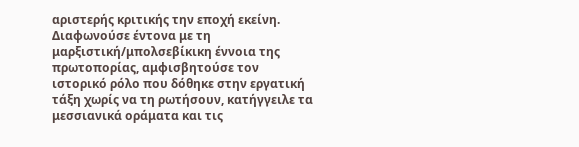αριστερής κριτικής την εποχή εκείνη. Διαφωνούσε έντονα με τη μαρξιστική/μπολσεβίκικη έννοια της πρωτοπορίας, αμφισβητούσε τον ιστορικό ρόλο που δόθηκε στην εργατική τάξη χωρίς να τη ρωτήσουν, κατήγγειλε τα μεσσιανικά οράματα και τις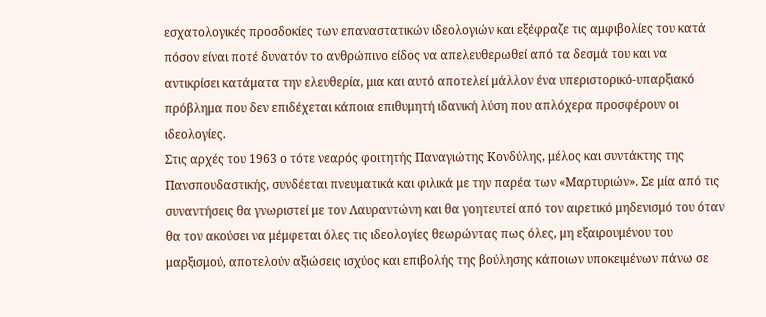εσχατολογικές προσδοκίες των επαναστατικών ιδεολογιών και εξέφραζε τις αμφιβολίες του κατά πόσον είναι ποτέ δυνατόν το ανθρώπινο είδος να απελευθερωθεί από τα δεσμά του και να αντικρίσει κατάματα την ελευθερία, μια και αυτό αποτελεί μάλλον ένα υπεριστορικό-υπαρξιακό πρόβλημα που δεν επιδέχεται κάποια επιθυμητή ιδανική λύση που απλόχερα προσφέρουν οι ιδεολογίες.
Στις αρχές του 1963 ο τότε νεαρός φοιτητής Παναγιώτης Κονδύλης, μέλος και συντάκτης της Πανσπουδαστικής, συνδέεται πνευματικά και φιλικά με την παρέα των «Μαρτυριών». Σε μία από τις συναντήσεις θα γνωριστεί με τον Λαυραντώνη και θα γοητευτεί από τον αιρετικό μηδενισμό του όταν θα τον ακούσει να μέμφεται όλες τις ιδεολογίες θεωρώντας πως όλες, μη εξαιρουμένου του μαρξισμού, αποτελούν αξιώσεις ισχύος και επιβολής της βούλησης κάποιων υποκειμένων πάνω σε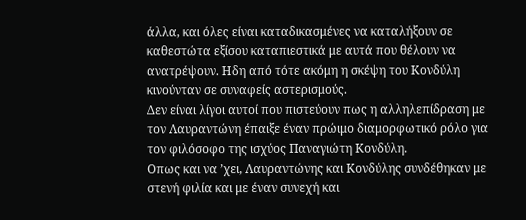άλλα, και όλες είναι καταδικασμένες να καταλήξουν σε καθεστώτα εξίσου καταπιεστικά με αυτά που θέλουν να ανατρέψουν. Ηδη από τότε ακόμη η σκέψη του Κονδύλη κινούνταν σε συναφείς αστερισμούς.
Δεν είναι λίγοι αυτοί που πιστεύουν πως η αλληλεπίδραση με τον Λαυραντώνη έπαιξε έναν πρώιμο διαμορφωτικό ρόλο για τον φιλόσοφο της ισχύος Παναγιώτη Κονδύλη.
Οπως και να ’χει, Λαυραντώνης και Κονδύλης συνδέθηκαν με στενή φιλία και με έναν συνεχή και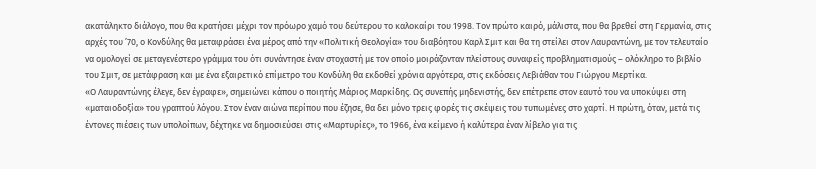ακατάληκτο διάλογο, που θα κρατήσει μέχρι τον πρόωρο χαμό του δεύτερου το καλοκαίρι του 1998. Τον πρώτο καιρό, μάλιστα, που θα βρεθεί στη Γερμανία, στις αρχές του ’70, ο Κονδύλης θα μεταφράσει ένα μέρος από την «Πολιτική Θεολογία» του διαβόητου Καρλ Σμιτ και θα τη στείλει στον Λαυραντώνη, με τον τελευταίο να ομολογεί σε μεταγενέστερο γράμμα του ότι συνάντησε έναν στοχαστή με τον οποίο μοιράζονταν πλείστους συναφείς προβληματισμούς – ολόκληρο το βιβλίο του Σμιτ, σε μετάφραση και με ένα εξαιρετικό επίμετρο του Κονδύλη θα εκδοθεί χρόνια αργότερα, στις εκδόσεις Λεβιάθαν του Γιώργου Μερτίκα.
«Ο Λαυραντώνης έλεγε, δεν έγραφε», σημειώνει κάπου ο ποιητής Μάριος Μαρκίδης. Ως συνεπής μηδενιστής, δεν επέτρεπε στον εαυτό του να υποκύψει στη «ματαιοδοξία» του γραπτού λόγου. Στον έναν αιώνα περίπου που έζησε, θα δει μόνο τρεις φορές τις σκέψεις του τυπωμένες στο χαρτί. Η πρώτη, όταν, μετά τις έντονες πιέσεις των υπολοίπων, δέχτηκε να δημοσιεύσει στις «Μαρτυρίες», το 1966, ένα κείμενο ή καλύτερα έναν λίβελο για τις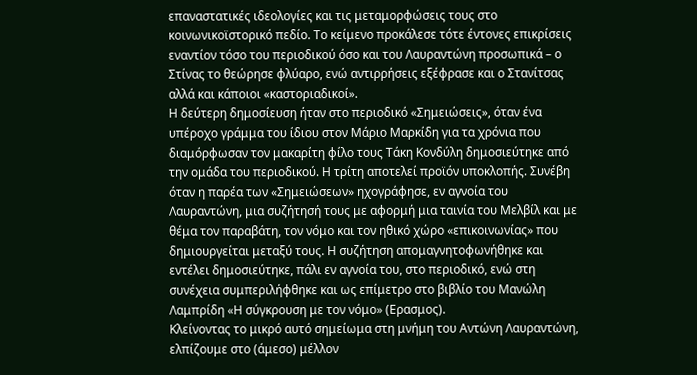επαναστατικές ιδεολογίες και τις μεταμορφώσεις τους στο κοινωνικοϊστορικό πεδίο. Το κείμενο προκάλεσε τότε έντονες επικρίσεις εναντίον τόσο του περιοδικού όσο και του Λαυραντώνη προσωπικά – ο Στίνας το θεώρησε φλύαρο, ενώ αντιρρήσεις εξέφρασε και ο Στανίτσας αλλά και κάποιοι «καστοριαδικοί».
Η δεύτερη δημοσίευση ήταν στο περιοδικό «Σημειώσεις», όταν ένα υπέροχο γράμμα του ίδιου στον Μάριο Μαρκίδη για τα χρόνια που διαμόρφωσαν τον μακαρίτη φίλο τους Τάκη Κονδύλη δημοσιεύτηκε από την ομάδα του περιοδικού. Η τρίτη αποτελεί προϊόν υποκλοπής. Συνέβη όταν η παρέα των «Σημειώσεων» ηχογράφησε, εν αγνοία του Λαυραντώνη, μια συζήτησή τους με αφορμή μια ταινία του Μελβίλ και με θέμα τον παραβάτη, τον νόμο και τον ηθικό χώρο «επικοινωνίας» που δημιουργείται μεταξύ τους. Η συζήτηση απομαγνητοφωνήθηκε και εντέλει δημοσιεύτηκε, πάλι εν αγνοία του, στο περιοδικό, ενώ στη συνέχεια συμπεριλήφθηκε και ως επίμετρο στο βιβλίο του Μανώλη Λαμπρίδη «Η σύγκρουση με τον νόμο» (Ερασμος).
Κλείνοντας το μικρό αυτό σημείωμα στη μνήμη του Αντώνη Λαυραντώνη, ελπίζουμε στο (άμεσο) μέλλον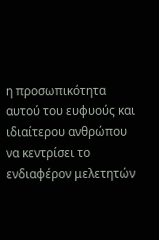η προσωπικότητα αυτού του ευφυούς και ιδιαίτερου ανθρώπου να κεντρίσει το ενδιαφέρον μελετητών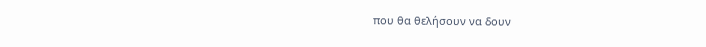που θα θελήσουν να δουν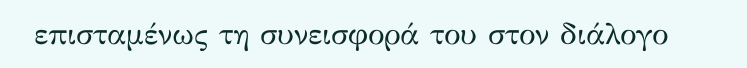επισταμένως τη συνεισφορά του στον διάλογο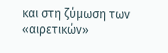και στη ζύμωση των «αιρετικών»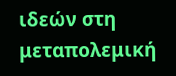ιδεών στη μεταπολεμική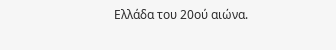Ελλάδα του 20ού αιώνα.